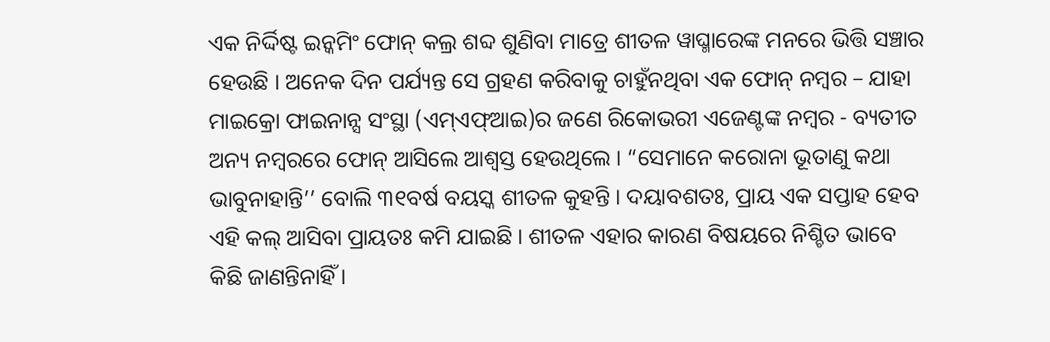ଏକ ନିର୍ଦ୍ଦିଷ୍ଟ ଇନ୍କମିଂ ଫୋନ୍ କଲ୍ର ଶବ୍ଦ ଶୁଣିବା ମାତ୍ରେ ଶୀତଳ ୱାଘ୍ମାରେଙ୍କ ମନରେ ଭିତ୍ତି ସଞ୍ଚାର ହେଉଛି । ଅନେକ ଦିନ ପର୍ଯ୍ୟନ୍ତ ସେ ଗ୍ରହଣ କରିବାକୁ ଚାହୁଁନଥିବା ଏକ ଫୋନ୍ ନମ୍ବର – ଯାହା ମାଇକ୍ରୋ ଫାଇନାନ୍ସ ସଂସ୍ଥା (ଏମ୍ଏଫ୍ଆଇ)ର ଜଣେ ରିକୋଭରୀ ଏଜେଣ୍ଟଙ୍କ ନମ୍ବର - ବ୍ୟତୀତ ଅନ୍ୟ ନମ୍ବରରେ ଫୋନ୍ ଆସିଲେ ଆଶ୍ୱସ୍ତ ହେଉଥିଲେ । “ସେମାନେ କରୋନା ଭୂତାଣୁ କଥା ଭାବୁନାହାନ୍ତି’’ ବୋଲି ୩୧ବର୍ଷ ବୟସ୍କ ଶୀତଳ କୁହନ୍ତି । ଦୟାବଶତଃ, ପ୍ରାୟ ଏକ ସପ୍ତାହ ହେବ ଏହି କଲ୍ ଆସିବା ପ୍ରାୟତଃ କମି ଯାଇଛି । ଶୀତଳ ଏହାର କାରଣ ବିଷୟରେ ନିଶ୍ଚିତ ଭାବେ କିଛି ଜାଣନ୍ତିନାହିଁ ।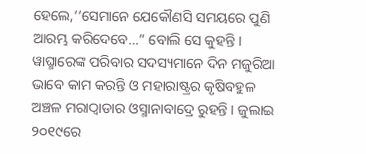ହେଲେ,‘‘ସେମାନେ ଯେକୌଣସି ସମୟରେ ପୁଣି ଆରମ୍ଭ କରିଦେବେ…” ବୋଲି ସେ କୁହନ୍ତି ।
ୱାଘ୍ମାରେଙ୍କ ପରିବାର ସଦସ୍ୟମାନେ ଦିନ ମଜୁରିଆ ଭାବେ କାମ କରନ୍ତି ଓ ମହାରାଷ୍ଟ୍ରର କୃଷିବହୁଳ ଅଞ୍ଚଳ ମରାଠ୍ୱାଡାର ଓସ୍ମାନାବାଦ୍ରେ ରୁହନ୍ତି । ଜୁଲାଇ ୨୦୧୯ରେ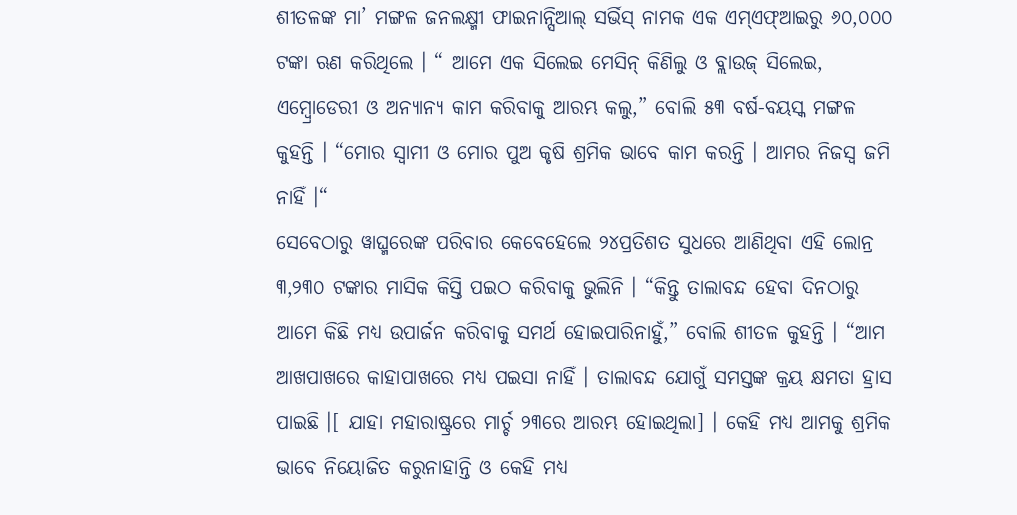ଶୀତଳଙ୍କ ମା’ ମଙ୍ଗଳ ଜନଲକ୍ଷ୍ମୀ ଫାଇନାନ୍ସିଆଲ୍ ସର୍ଭିସ୍ ନାମକ ଏକ ଏମ୍ଏଫ୍ଆଇରୁ ୬୦,୦୦୦ ଟଙ୍କା ଋଣ କରିଥିଲେ । “ ଆମେ ଏକ ସିଲେଇ ମେସିନ୍ କିଣିଲୁ ଓ ବ୍ଲାଉଜ୍ ସିଲେଇ, ଏମ୍ବ୍ରୋଡେରୀ ଓ ଅନ୍ୟାନ୍ୟ କାମ କରିବାକୁ ଆରମ୍ଭ କଲୁ,” ବୋଲି ୫୩ ବର୍ଷ-ବୟସ୍କ ମଙ୍ଗଳ କୁହନ୍ତି । “ମୋର ସ୍ୱାମୀ ଓ ମୋର ପୁଅ କୃଷି ଶ୍ରମିକ ଭାବେ କାମ କରନ୍ତି । ଆମର ନିଜସ୍ୱ ଜମି ନାହିଁ ।“
ସେବେଠାରୁ ୱାଘ୍ମରେଙ୍କ ପରିବାର କେବେହେଲେ ୨୪ପ୍ରତିଶତ ସୁଧରେ ଆଣିଥିବା ଏହି ଲୋନ୍ର ୩,୨୩୦ ଟଙ୍କାର ମାସିକ କିସ୍ତି ପଇଠ କରିବାକୁ ଭୁଲିନି । “କିନ୍ତୁ ତାଲାବନ୍ଦ ହେବା ଦିନଠାରୁ ଆମେ କିଛି ମଧ୍ୟ ଉପାର୍ଜନ କରିବାକୁ ସମର୍ଥ ହୋଇପାରିନାହୁଁ,” ବୋଲି ଶୀତଳ କୁହନ୍ତି । “ଆମ ଆଖପାଖରେ କାହାପାଖରେ ମଧ୍ୟ ପଇସା ନାହିଁ । ତାଲାବନ୍ଦ ଯୋଗୁଁ ସମସ୍ତଙ୍କ କ୍ରୟ କ୍ଷମତା ହ୍ରାସ ପାଇଛି ।[ ଯାହା ମହାରାଷ୍ଟ୍ରରେ ମାର୍ଚ୍ଚ ୨୩ରେ ଆରମ୍ଭ ହୋଇଥିଲା] । କେହି ମଧ୍ୟ ଆମକୁ ଶ୍ରମିକ ଭାବେ ନିୟୋଜିତ କରୁନାହାନ୍ତି ଓ କେହି ମଧ୍ୟ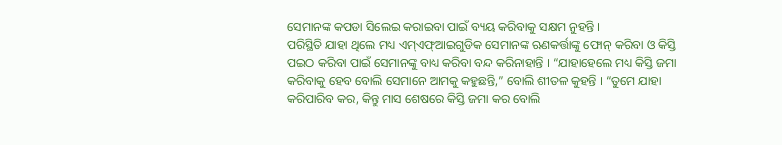ସେମାନଙ୍କ କପଡା ସିଲେଇ କରାଇବା ପାଇଁ ବ୍ୟୟ କରିବାକୁ ସକ୍ଷମ ନୁହନ୍ତି ।
ପରିସ୍ଥିତି ଯାହା ଥିଲେ ମଧ୍ୟ ଏମ୍ଏଫ୍ଆଇଗୁଡିକ ସେମାନଙ୍କ ଋଣକର୍ତ୍ତାଙ୍କୁ ଫୋନ୍ କରିବା ଓ କିସ୍ତି ପଇଠ କରିବା ପାଇଁ ସେମାନଙ୍କୁ ବାଧ୍ୟ କରିବା ବନ୍ଦ କରିନାହାନ୍ତି । “ଯାହାହେଲେ ମଧ୍ୟ କିସ୍ତି ଜମା କରିବାକୁ ହେବ ବୋଲି ସେମାନେ ଆମକୁ କହୁଛନ୍ତି,” ବୋଲି ଶୀତଳ କୁହନ୍ତି । “ତୁମେ ଯାହା କରିପାରିବ କର, କିନ୍ତୁ ମାସ ଶେଷରେ କିସ୍ତି ଜମା କର ବୋଲି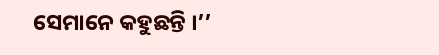ସେମାନେ କହୁଛନ୍ତି ।’’